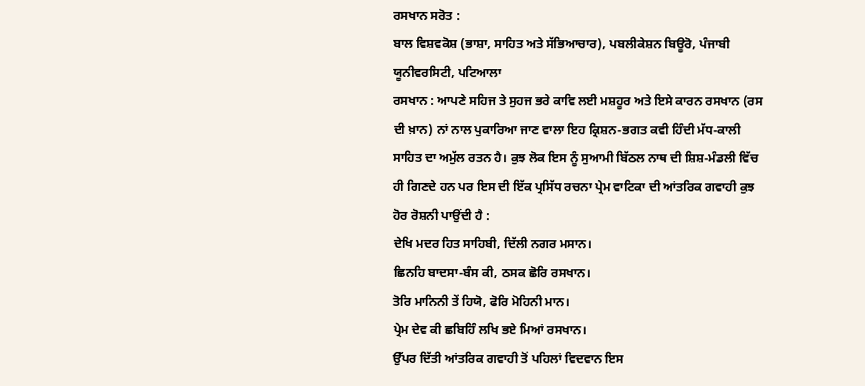ਰਸਖਾਨ ਸਰੋਤ :
ਬਾਲ ਵਿਸ਼ਵਕੋਸ਼ (ਭਾਸ਼ਾ, ਸਾਹਿਤ ਅਤੇ ਸੱਭਿਆਚਾਰ), ਪਬਲੀਕੇਸ਼ਨ ਬਿਊਰੋ, ਪੰਜਾਬੀ ਯੂਨੀਵਰਸਿਟੀ, ਪਟਿਆਲਾ
ਰਸਖਾਨ : ਆਪਣੇ ਸਹਿਜ ਤੇ ਸੁਹਜ ਭਰੇ ਕਾਵਿ ਲਈ ਮਸ਼ਹੂਰ ਅਤੇ ਇਸੇ ਕਾਰਨ ਰਸਖਾਨ (ਰਸ ਦੀ ਖ਼ਾਨ) ਨਾਂ ਨਾਲ ਪੁਕਾਰਿਆ ਜਾਣ ਵਾਲਾ ਇਹ ਕ੍ਰਿਸ਼ਨ-ਭਗਤ ਕਵੀ ਹਿੰਦੀ ਮੱਧ-ਕਾਲੀ ਸਾਹਿਤ ਦਾ ਅਮੁੱਲ ਰਤਨ ਹੈ। ਕੁਝ ਲੋਕ ਇਸ ਨੂੰ ਸੁਆਮੀ ਬਿੱਠਲ ਨਾਥ ਦੀ ਸ਼ਿਸ਼-ਮੰਡਲੀ ਵਿੱਚ ਹੀ ਗਿਣਦੇ ਹਨ ਪਰ ਇਸ ਦੀ ਇੱਕ ਪ੍ਰਸਿੱਧ ਰਚਨਾ ਪ੍ਰੇਮ ਵਾਟਿਕਾ ਦੀ ਆਂਤਰਿਕ ਗਵਾਹੀ ਕੁਝ ਹੋਰ ਰੋਸ਼ਨੀ ਪਾਉਂਦੀ ਹੈ :
ਦੇਖਿ ਮਦਰ ਹਿਤ ਸਾਹਿਬੀ, ਦਿੱਲੀ ਨਗਰ ਮਸਾਨ।
ਛਿਨਹਿ ਬਾਦਸਾ-ਬੰਸ ਕੀ, ਠਸਕ ਛੋਰਿ ਰਸਖਾਨ।
ਤੋਰਿ ਮਾਨਿਨੀ ਤੇਂ ਹਿਯੋ, ਫੋਰਿ ਮੋਹਿਨੀ ਮਾਨ।
ਪ੍ਰੇਮ ਦੇਵ ਕੀ ਛਬਿਹਿੰ ਲਖਿ ਭਏ ਮਿਆਂ ਰਸਖਾਨ।
ਉੱਪਰ ਦਿੱਤੀ ਆਂਤਰਿਕ ਗਵਾਹੀ ਤੋਂ ਪਹਿਲਾਂ ਵਿਦਵਾਨ ਇਸ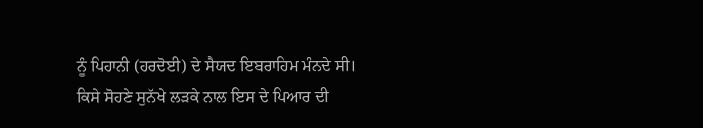ਨੂੰ ਪਿਹਾਨੀ (ਹਰਦੋਈ) ਦੇ ਸੈਯਦ ਇਬਰਾਹਿਮ ਮੰਨਦੇ ਸੀ। ਕਿਸੇ ਸੋਹਣੇ ਸੁਨੱਖੇ ਲੜਕੇ ਨਾਲ ਇਸ ਦੇ ਪਿਆਰ ਦੀ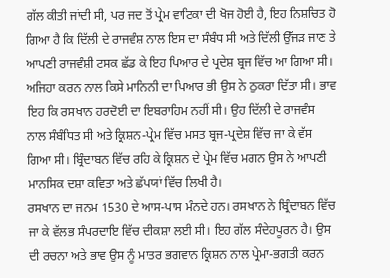ਗੱਲ ਕੀਤੀ ਜਾਂਦੀ ਸੀ, ਪਰ ਜਦ ਤੋਂ ਪ੍ਰੇਮ ਵਾਟਿਕਾ ਦੀ ਖੋਜ ਹੋਈ ਹੈ, ਇਹ ਨਿਸ਼ਚਿਤ ਹੋ ਗਿਆ ਹੈ ਕਿ ਦਿੱਲੀ ਦੇ ਰਾਜਵੰਸ਼ ਨਾਲ ਇਸ ਦਾ ਸੰਬੰਧ ਸੀ ਅਤੇ ਦਿੱਲੀ ਉੱਜੜ ਜਾਣ ਤੇ ਆਪਣੀ ਰਾਜਵੰਸ਼ੀ ਟਸਕ ਛੱਡ ਕੇ ਇਹ ਪਿਆਰ ਦੇ ਪ੍ਰਦੇਸ਼ ਬ੍ਰਜ ਵਿੱਚ ਆ ਗਿਆ ਸੀ। ਅਜਿਹਾ ਕਰਨ ਨਾਲ ਕਿਸੇ ਮਾਨਿਨੀ ਦਾ ਪਿਆਰ ਭੀ ਉਸ ਨੇ ਠੁਕਰਾ ਦਿੱਤਾ ਸੀ। ਭਾਵ ਇਹ ਕਿ ਰਸਖਾਨ ਹਰਦੋਈ ਦਾ ਇਬਰਾਹਿਮ ਨਹੀਂ ਸੀ। ਉਹ ਦਿੱਲੀ ਦੇ ਰਾਜਵੰਸ ਨਾਲ ਸੰਬੰਧਿਤ ਸੀ ਅਤੇ ਕ੍ਰਿਸ਼ਨ-ਪ੍ਰੇਮ ਵਿੱਚ ਮਸਤ ਬ੍ਰਜ-ਪ੍ਰਦੇਸ਼ ਵਿੱਚ ਜਾ ਕੇ ਵੱਸ ਗਿਆ ਸੀ। ਬ੍ਰਿੰਦਾਬਨ ਵਿੱਚ ਰਹਿ ਕੇ ਕ੍ਰਿਸ਼ਨ ਦੇ ਪ੍ਰੇਮ ਵਿੱਚ ਮਗਨ ਉਸ ਨੇ ਆਪਣੀ ਮਾਨਸਿਕ ਦਸ਼ਾ ਕਵਿਤਾ ਅਤੇ ਛੱਪਯਾਂ ਵਿੱਚ ਲਿਖੀ ਹੈ।
ਰਸਖਾਨ ਦਾ ਜਨਮ 1530 ਦੇ ਆਸ-ਪਾਸ ਮੰਨਦੇ ਹਨ। ਰਸਖਾਨ ਨੇ ਬ੍ਰਿੰਦਾਬਨ ਵਿੱਚ ਜਾ ਕੇ ਵੱਲਭ ਸੰਪਰਦਾਇ ਵਿੱਚ ਦੀਕਸ਼ਾ ਲਈ ਸੀ। ਇਹ ਗੱਲ ਸੰਦੇਹਪੂਰਨ ਹੈ। ਉਸ ਦੀ ਰਚਨਾ ਅਤੇ ਭਾਵ ਉਸ ਨੂੰ ਮਾਤਰ ਭਗਵਾਨ ਕ੍ਰਿਸ਼ਨ ਨਾਲ ਪ੍ਰੇਮਾ-ਭਗਤੀ ਕਰਨ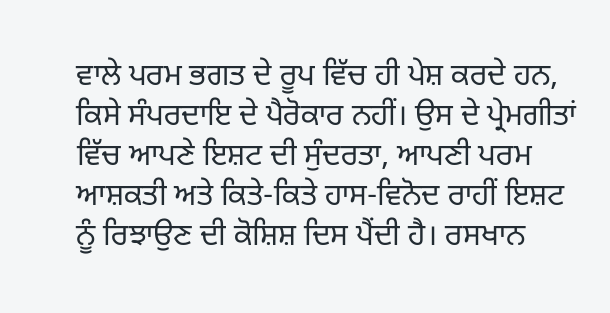ਵਾਲੇ ਪਰਮ ਭਗਤ ਦੇ ਰੂਪ ਵਿੱਚ ਹੀ ਪੇਸ਼ ਕਰਦੇ ਹਨ, ਕਿਸੇ ਸੰਪਰਦਾਇ ਦੇ ਪੈਰੋਕਾਰ ਨਹੀਂ। ਉਸ ਦੇ ਪ੍ਰੇਮਗੀਤਾਂ ਵਿੱਚ ਆਪਣੇ ਇਸ਼ਟ ਦੀ ਸੁੰਦਰਤਾ, ਆਪਣੀ ਪਰਮ ਆਸ਼ਕਤੀ ਅਤੇ ਕਿਤੇ-ਕਿਤੇ ਹਾਸ-ਵਿਨੋਦ ਰਾਹੀਂ ਇਸ਼ਟ ਨੂੰ ਰਿਝਾਉਣ ਦੀ ਕੋਸ਼ਿਸ਼ ਦਿਸ ਪੈਂਦੀ ਹੈ। ਰਸਖਾਨ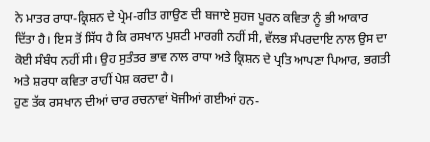ਨੇ ਮਾਤਰ ਰਾਧਾ-ਕ੍ਰਿਸ਼ਨ ਦੇ ਪ੍ਰੇਮ-ਗੀਤ ਗਾਉਣ ਦੀ ਬਜਾਏ ਸੁਹਜ ਪੂਰਨ ਕਵਿਤਾ ਨੂੰ ਭੀ ਆਕਾਰ ਦਿੱਤਾ ਹੈ। ਇਸ ਤੋਂ ਸਿੱਧ ਹੈ ਕਿ ਰਸਖਾਨ ਪੁਸ਼ਟੀ ਮਾਰਗੀ ਨਹੀਂ ਸੀ, ਵੱਲਭ ਸੰਪਰਦਾਇ ਨਾਲ ਉਸ ਦਾ ਕੋਈ ਸੰਬੰਧ ਨਹੀਂ ਸੀ। ਉਹ ਸੁਤੰਤਰ ਭਾਵ ਨਾਲ ਰਾਧਾ ਅਤੇ ਕ੍ਰਿਸ਼ਨ ਦੇ ਪ੍ਰਤਿ ਆਪਣਾ ਪਿਆਰ, ਭਗਤੀ ਅਤੇ ਸ਼ਰਧਾ ਕਵਿਤਾ ਰਾਹੀਂ ਪੇਸ਼ ਕਰਦਾ ਹੈ।
ਹੁਣ ਤੱਕ ਰਸਖਾਨ ਦੀਆਂ ਚਾਰ ਰਚਨਾਵਾਂ ਖੋਜੀਆਂ ਗਈਆਂ ਹਨ-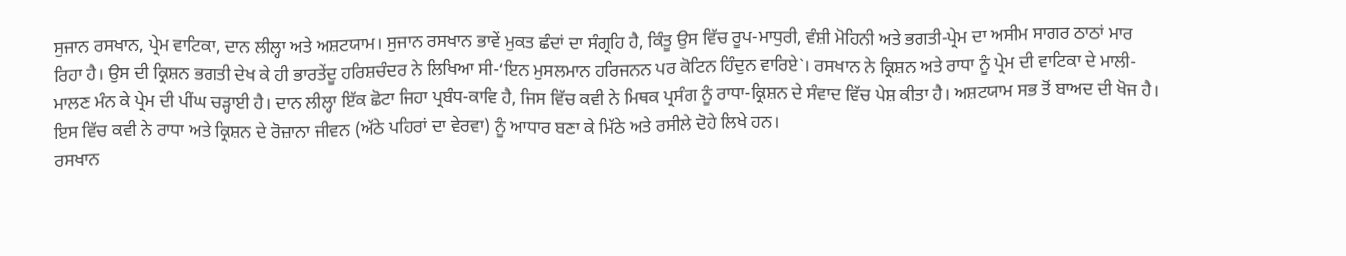ਸੁਜਾਨ ਰਸਖਾਨ, ਪ੍ਰੇਮ ਵਾਟਿਕਾ, ਦਾਨ ਲੀਲ੍ਹਾ ਅਤੇ ਅਸ਼ਟਯਾਮ। ਸੁਜਾਨ ਰਸਖਾਨ ਭਾਵੇਂ ਮੁਕਤ ਛੰਦਾਂ ਦਾ ਸੰਗ੍ਰਹਿ ਹੈ, ਕਿੰਤੂ ਉਸ ਵਿੱਚ ਰੂਪ-ਮਾਧੁਰੀ, ਵੰਸ਼ੀ ਮੋਹਿਨੀ ਅਤੇ ਭਗਤੀ-ਪ੍ਰੇਮ ਦਾ ਅਸੀਮ ਸਾਗਰ ਠਾਠਾਂ ਮਾਰ ਰਿਹਾ ਹੈ। ਉਸ ਦੀ ਕ੍ਰਿਸ਼ਨ ਭਗਤੀ ਦੇਖ ਕੇ ਹੀ ਭਾਰਤੇਂਦੂ ਹਰਿਸ਼ਚੰਦਰ ਨੇ ਲਿਖਿਆ ਸੀ-‘ਇਨ ਮੁਸਲਮਾਨ ਹਰਿਜਨਨ ਪਰ ਕੋਟਿਨ ਹਿੰਦੁਨ ਵਾਰਿਏ`। ਰਸਖਾਨ ਨੇ ਕ੍ਰਿਸ਼ਨ ਅਤੇ ਰਾਧਾ ਨੂੰ ਪ੍ਰੇਮ ਦੀ ਵਾਟਿਕਾ ਦੇ ਮਾਲੀ-ਮਾਲਣ ਮੰਨ ਕੇ ਪ੍ਰੇਮ ਦੀ ਪੀਂਘ ਚੜ੍ਹਾਈ ਹੈ। ਦਾਨ ਲੀਲ੍ਹਾ ਇੱਕ ਛੋਟਾ ਜਿਹਾ ਪ੍ਰਬੰਧ-ਕਾਵਿ ਹੈ, ਜਿਸ ਵਿੱਚ ਕਵੀ ਨੇ ਮਿਥਕ ਪ੍ਰਸੰਗ ਨੂੰ ਰਾਧਾ-ਕ੍ਰਿਸ਼ਨ ਦੇ ਸੰਵਾਦ ਵਿੱਚ ਪੇਸ਼ ਕੀਤਾ ਹੈ। ਅਸ਼ਟਯਾਮ ਸਭ ਤੋਂ ਬਾਅਦ ਦੀ ਖੋਜ ਹੈ। ਇਸ ਵਿੱਚ ਕਵੀ ਨੇ ਰਾਧਾ ਅਤੇ ਕ੍ਰਿਸ਼ਨ ਦੇ ਰੋਜ਼ਾਨਾ ਜੀਵਨ (ਅੱਠੇ ਪਹਿਰਾਂ ਦਾ ਵੇਰਵਾ) ਨੂੰ ਆਧਾਰ ਬਣਾ ਕੇ ਮਿੱਠੇ ਅਤੇ ਰਸੀਲੇ ਦੋਹੇ ਲਿਖੇ ਹਨ।
ਰਸਖਾਨ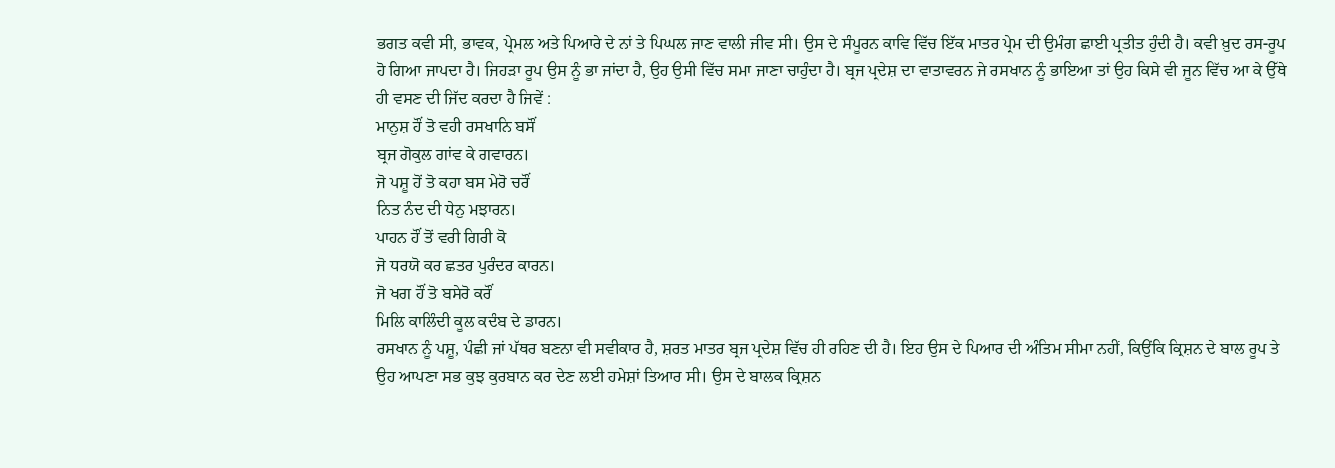ਭਗਤ ਕਵੀ ਸੀ, ਭਾਵਕ, ਪ੍ਰੇਮਲ ਅਤੇ ਪਿਆਰੇ ਦੇ ਨਾਂ ਤੇ ਪਿਘਲ ਜਾਣ ਵਾਲੀ ਜੀਵ ਸੀ। ਉਸ ਦੇ ਸੰਪੂਰਨ ਕਾਵਿ ਵਿੱਚ ਇੱਕ ਮਾਤਰ ਪ੍ਰੇਮ ਦੀ ਉਮੰਗ ਛਾਈ ਪ੍ਰਤੀਤ ਹੁੰਦੀ ਹੈ। ਕਵੀ ਖ਼ੁਦ ਰਸ-ਰੂਪ ਹੋ ਗਿਆ ਜਾਪਦਾ ਹੈ। ਜਿਹੜਾ ਰੂਪ ਉਸ ਨੂੰ ਭਾ ਜਾਂਦਾ ਹੈ, ਉਹ ਉਸੀ ਵਿੱਚ ਸਮਾ ਜਾਣਾ ਚਾਹੁੰਦਾ ਹੈ। ਬ੍ਰਜ ਪ੍ਰਦੇਸ਼ ਦਾ ਵਾਤਾਵਰਨ ਜੇ ਰਸਖਾਨ ਨੂੰ ਭਾਇਆ ਤਾਂ ਉਹ ਕਿਸੇ ਵੀ ਜੂਨ ਵਿੱਚ ਆ ਕੇ ਉੱਥੇ ਹੀ ਵਸਣ ਦੀ ਜਿੱਦ ਕਰਦਾ ਹੈ ਜਿਵੇਂ :
ਮਾਨੁਸ਼ ਹੌਂ ਤੋ ਵਹੀ ਰਸਖਾਨਿ ਬਸੌਂ
ਬ੍ਰਜ ਗੋਕੁਲ ਗਾਂਵ ਕੇ ਗਵਾਰਨ।
ਜੋ ਪਸ਼ੂ ਹੋਂ ਤੋ ਕਹਾ ਬਸ ਮੇਰੋ ਚਰੌਂ
ਨਿਤ ਨੰਦ ਦੀ ਧੇਨੁ ਮਝਾਰਨ।
ਪਾਹਨ ਹੌਂ ਤੋਂ ਵਰੀ ਗਿਰੀ ਕੋ
ਜੋ ਧਰਯੋ ਕਰ ਛਤਰ ਪੁਰੰਦਰ ਕਾਰਨ।
ਜੋ ਖਗ ਹੌਂ ਤੋ ਬਸੇਰੋ ਕਰੌਂ
ਮਿਲਿ ਕਾਲਿੰਦੀ ਕੂਲ ਕਦੰਬ ਦੇ ਡਾਰਨ।
ਰਸਖਾਨ ਨੂੰ ਪਸ਼ੂ, ਪੰਛੀ ਜਾਂ ਪੱਥਰ ਬਣਨਾ ਵੀ ਸਵੀਕਾਰ ਹੈ, ਸ਼ਰਤ ਮਾਤਰ ਬ੍ਰਜ ਪ੍ਰਦੇਸ਼ ਵਿੱਚ ਹੀ ਰਹਿਣ ਦੀ ਹੈ। ਇਹ ਉਸ ਦੇ ਪਿਆਰ ਦੀ ਅੰਤਿਮ ਸੀਮਾ ਨਹੀਂ, ਕਿਉਂਕਿ ਕ੍ਰਿਸ਼ਨ ਦੇ ਬਾਲ ਰੂਪ ਤੇ ਉਹ ਆਪਣਾ ਸਭ ਕੁਝ ਕੁਰਬਾਨ ਕਰ ਦੇਣ ਲਈ ਹਮੇਸ਼ਾਂ ਤਿਆਰ ਸੀ। ਉਸ ਦੇ ਬਾਲਕ ਕ੍ਰਿਸ਼ਨ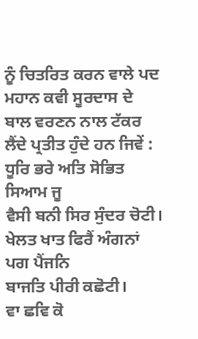ਨੂੰ ਚਿਤਰਿਤ ਕਰਨ ਵਾਲੇ ਪਦ ਮਹਾਨ ਕਵੀ ਸੂਰਦਾਸ ਦੇ ਬਾਲ ਵਰਣਨ ਨਾਲ ਟੱਕਰ ਲੈਂਦੇ ਪ੍ਰਤੀਤ ਹੁੰਦੇ ਹਨ ਜਿਵੇਂ :
ਧੂਰਿ ਭਰੇ ਅਤਿ ਸੋਭਿਤ ਸਿਆਮ ਜੂ
ਵੈਸੀ ਬਨੀ ਸਿਰ ਸੁੰਦਰ ਚੋਟੀ।
ਖੇਲਤ ਖਾਤ ਫਿਰੈਂ ਅੰਗਨਾਂ ਪਗ ਪੈਂਜਨਿ
ਬਾਜਤਿ ਪੀਰੀ ਕਛੋਟੀ।
ਵਾ ਛਵਿ ਕੋ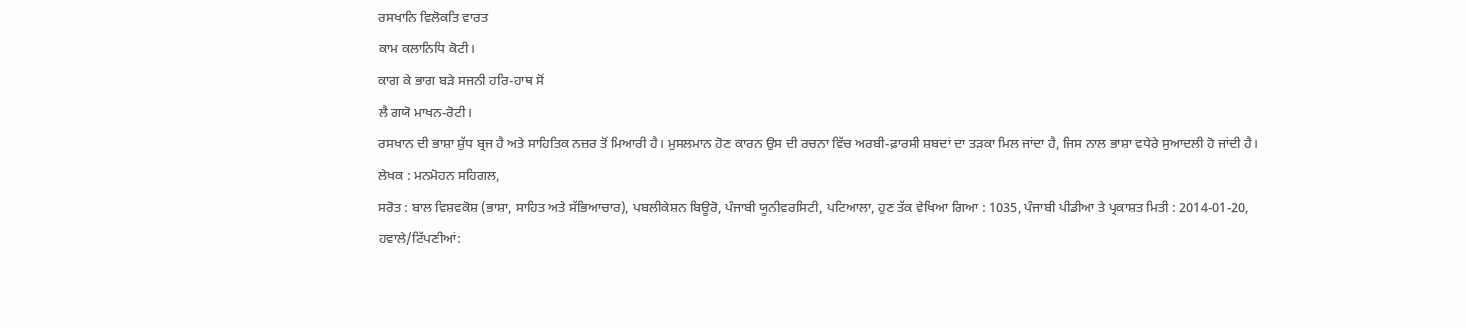ਰਸਖਾਨਿ ਵਿਲੋਕਤਿ ਵਾਰਤ
ਕਾਮ ਕਲਾਨਿਧਿ ਕੋਟੀ।
ਕਾਗ ਕੇ ਭਾਗ ਬੜੇ ਸਜਨੀ ਹਰਿ-ਹਾਥ ਸੋਂ
ਲੈ ਗਯੋ ਮਾਖਨ-ਰੋਟੀ।
ਰਸਖਾਨ ਦੀ ਭਾਸ਼ਾ ਸ਼ੁੱਧ ਬ੍ਰਜ ਹੈ ਅਤੇ ਸਾਹਿਤਿਕ ਨਜ਼ਰ ਤੋਂ ਮਿਆਰੀ ਹੈ। ਮੁਸਲਮਾਨ ਹੋਣ ਕਾਰਨ ਉਸ ਦੀ ਰਚਨਾ ਵਿੱਚ ਅਰਬੀ-ਫ਼ਾਰਸੀ ਸ਼ਬਦਾਂ ਦਾ ਤੜਕਾ ਮਿਲ ਜਾਂਦਾ ਹੈ, ਜਿਸ ਨਾਲ ਭਾਸ਼ਾ ਵਧੇਰੇ ਸੁਆਦਲੀ ਹੋ ਜਾਂਦੀ ਹੈ।
ਲੇਖਕ : ਮਨਮੋਹਨ ਸਹਿਗਲ,
ਸਰੋਤ : ਬਾਲ ਵਿਸ਼ਵਕੋਸ਼ (ਭਾਸ਼ਾ, ਸਾਹਿਤ ਅਤੇ ਸੱਭਿਆਚਾਰ), ਪਬਲੀਕੇਸ਼ਨ ਬਿਊਰੋ, ਪੰਜਾਬੀ ਯੂਨੀਵਰਸਿਟੀ, ਪਟਿਆਲਾ, ਹੁਣ ਤੱਕ ਵੇਖਿਆ ਗਿਆ : 1035, ਪੰਜਾਬੀ ਪੀਡੀਆ ਤੇ ਪ੍ਰਕਾਸ਼ਤ ਮਿਤੀ : 2014-01-20, ਹਵਾਲੇ/ਟਿੱਪਣੀਆਂ: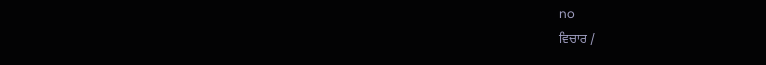no
ਵਿਚਾਰ /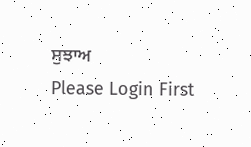ਸੁਝਾਅ
Please Login First